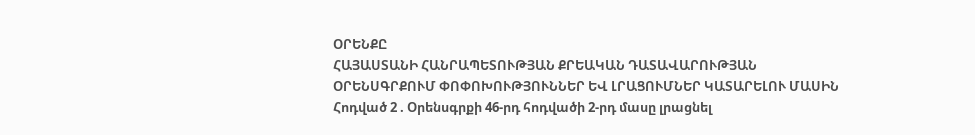ՕՐԵՆՔԸ
ՀԱՅԱՍՏԱՆԻ ՀԱՆՐԱՊԵՏՈՒԹՅԱՆ ՔՐԵԱԿԱՆ ԴԱՏԱՎԱՐՈՒԹՅԱՆ ՕՐԵՆՍԳՐՔՈՒՄ ՓՈՓՈԽՈՒԹՅՈՒՆՆԵՐ ԵՎ ԼՐԱՑՈՒՄՆԵՐ ԿԱՏԱՐԵԼՈՒ ՄԱՍԻՆ
Հոդված 2 . Օրենսգրքի 46-րդ հոդվածի 2-րդ մասը լրացնել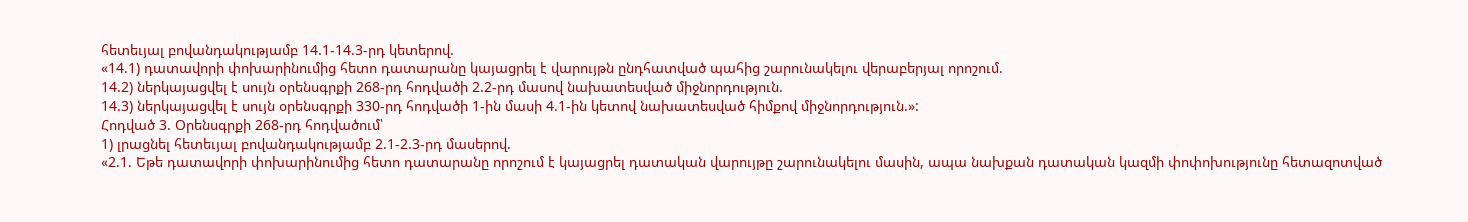հետեւյալ բովանդակությամբ 14.1-14.3-րդ կետերով.
«14.1) դատավորի փոխարինումից հետո դատարանը կայացրել է վարույթն ընդհատված պահից շարունակելու վերաբերյալ որոշում.
14.2) ներկայացվել է սույն օրենսգրքի 268-րդ հոդվածի 2.2-րդ մասով նախատեսված միջնորդություն.
14.3) ներկայացվել է սույն օրենսգրքի 330-րդ հոդվածի 1-ին մասի 4.1-ին կետով նախատեսված հիմքով միջնորդություն.»:
Հոդված 3. Օրենսգրքի 268-րդ հոդվածում՝
1) լրացնել հետեւյալ բովանդակությամբ 2.1-2.3-րդ մասերով.
«2.1. Եթե դատավորի փոխարինումից հետո դատարանը որոշում է կայացրել դատական վարույթը շարունակելու մասին, ապա նախքան դատական կազմի փոփոխությունը հետազոտված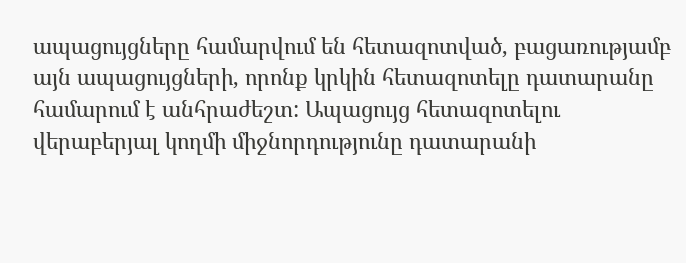ապացույցները համարվում են հետազոտված, բացառությամբ այն ապացույցների, որոնք կրկին հետազոտելը դատարանը համարում է անհրաժեշտ: Ապացույց հետազոտելու վերաբերյալ կողմի միջնորդությունը դատարանի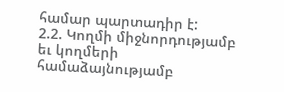համար պարտադիր է:
2.2. Կողմի միջնորդությամբ եւ կողմերի համաձայնությամբ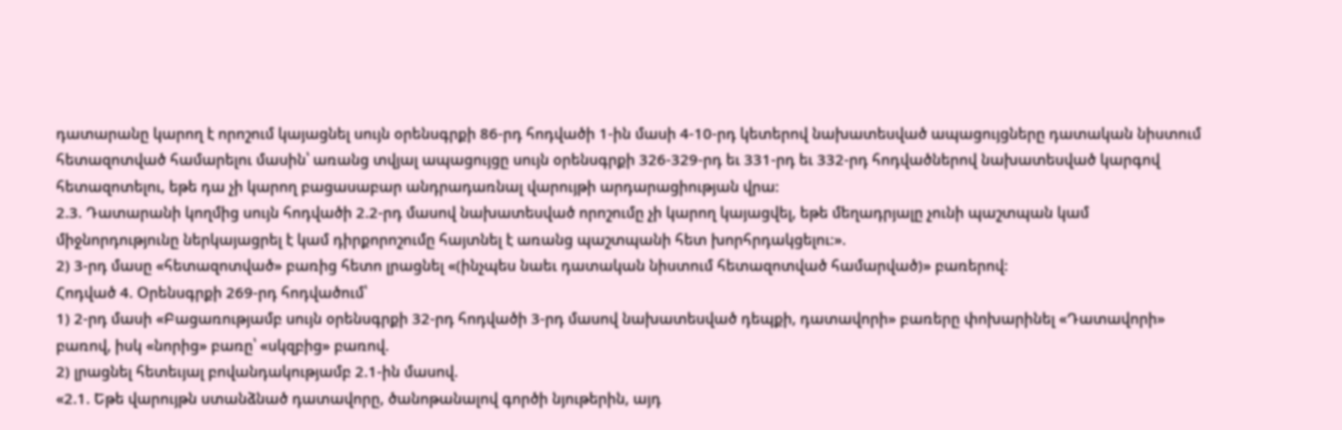դատարանը կարող է որոշում կայացնել սույն օրենսգրքի 86-րդ հոդվածի 1-ին մասի 4-10-րդ կետերով նախատեսված ապացույցները դատական նիստում հետազոտված համարելու մասին՝ առանց տվյալ ապացույցը սույն օրենսգրքի 326-329-րդ եւ 331-րդ եւ 332-րդ հոդվածներով նախատեսված կարգով հետազոտելու, եթե դա չի կարող բացասաբար անդրադառնալ վարույթի արդարացիության վրա:
2.3. Դատարանի կողմից սույն հոդվածի 2.2-րդ մասով նախատեսված որոշումը չի կարող կայացվել, եթե մեղադրյալը չունի պաշտպան կամ միջնորդությունը ներկայացրել է կամ դիրքորոշումը հայտնել է առանց պաշտպանի հետ խորհրդակցելու:».
2) 3-րդ մասը «հետազոտված» բառից հետո լրացնել «(ինչպես նաեւ դատական նիստում հետազոտված համարված)» բառերով:
Հոդված 4. Օրենսգրքի 269-րդ հոդվածում՝
1) 2-րդ մասի «Բացառությամբ սույն օրենսգրքի 32-րդ հոդվածի 3-րդ մասով նախատեսված դեպքի, դատավորի» բառերը փոխարինել «Դատավորի» բառով, իսկ «նորից» բառը՝ «սկզբից» բառով.
2) լրացնել հետեւյալ բովանդակությամբ 2.1-ին մասով.
«2.1. Եթե վարույթն ստանձնած դատավորը, ծանոթանալով գործի նյութերին, այդ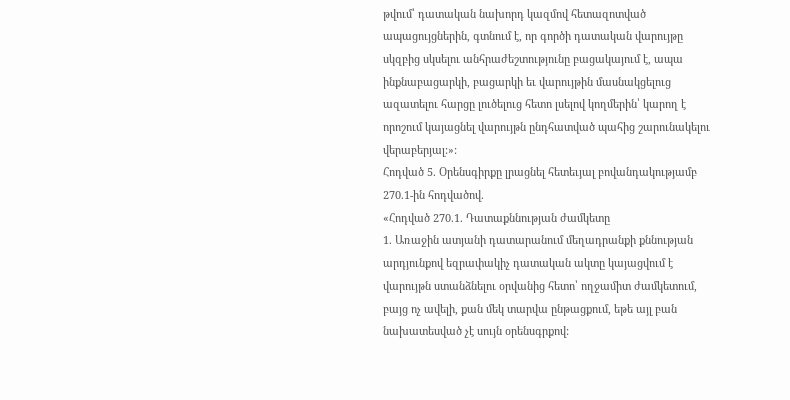թվում՝ դատական նախորդ կազմով հետազոտված ապացույցներին, գտնում է, որ գործի դատական վարույթը սկզբից սկսելու անհրաժեշտությունը բացակայում է, ապա ինքնաբացարկի, բացարկի եւ վարույթին մասնակցելուց ազատելու հարցը լուծելուց հետո լսելով կողմերին՝ կարող է որոշում կայացնել վարույթն ընդհատված պահից շարունակելու վերաբերյալ:»:
Հոդված 5. Օրենսգիրքը լրացնել հետեւյալ բովանդակությամբ 270.1-ին հոդվածով.
«Հոդված 270.1. Դատաքննության ժամկետը
1. Առաջին ատյանի դատարանում մեղադրանքի քննության արդյունքով եզրափակիչ դատական ակտը կայացվում է վարույթն ստանձնելու օրվանից հետո՝ ողջամիտ ժամկետում, բայց ոչ ավելի, քան մեկ տարվա ընթացքում, եթե այլ բան նախատեսված չէ սույն օրենսգրքով: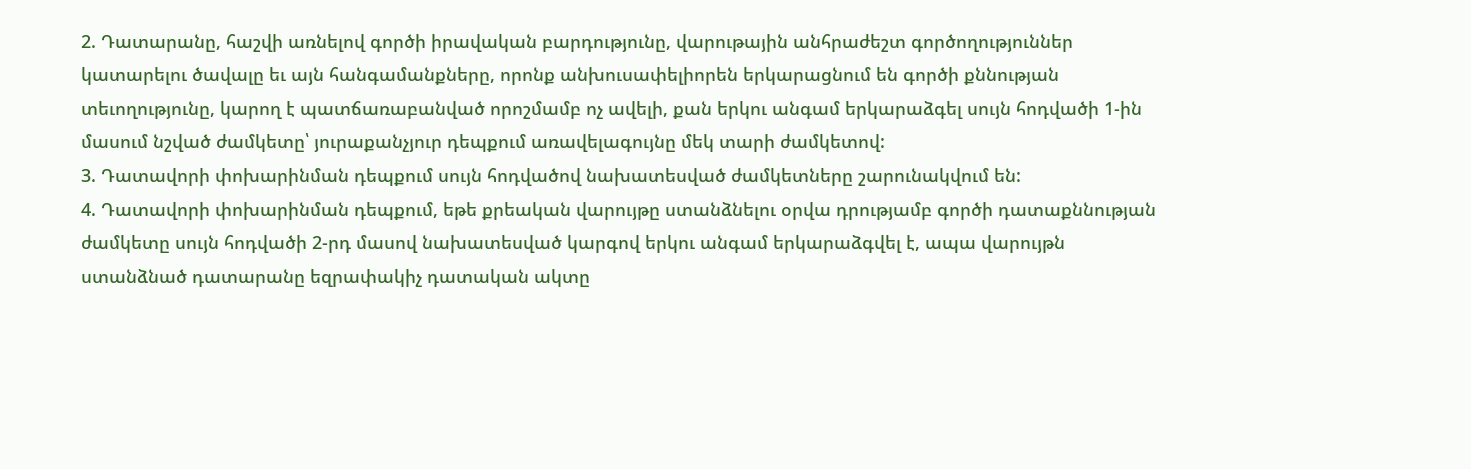2. Դատարանը, հաշվի առնելով գործի իրավական բարդությունը, վարութային անհրաժեշտ գործողություններ կատարելու ծավալը եւ այն հանգամանքները, որոնք անխուսափելիորեն երկարացնում են գործի քննության տեւողությունը, կարող է պատճառաբանված որոշմամբ ոչ ավելի, քան երկու անգամ երկարաձգել սույն հոդվածի 1-ին մասում նշված ժամկետը՝ յուրաքանչյուր դեպքում առավելագույնը մեկ տարի ժամկետով:
3. Դատավորի փոխարինման դեպքում սույն հոդվածով նախատեսված ժամկետները շարունակվում են:
4. Դատավորի փոխարինման դեպքում, եթե քրեական վարույթը ստանձնելու օրվա դրությամբ գործի դատաքննության ժամկետը սույն հոդվածի 2-րդ մասով նախատեսված կարգով երկու անգամ երկարաձգվել է, ապա վարույթն ստանձնած դատարանը եզրափակիչ դատական ակտը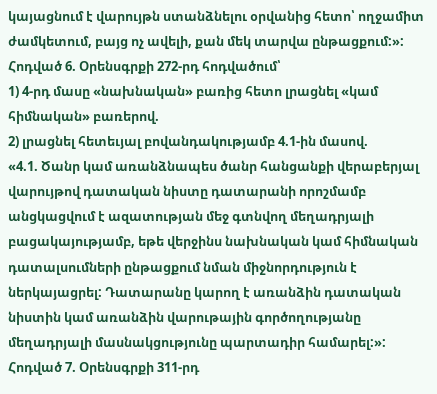կայացնում է վարույթն ստանձնելու օրվանից հետո՝ ողջամիտ ժամկետում, բայց ոչ ավելի, քան մեկ տարվա ընթացքում:»:
Հոդված 6. Օրենսգրքի 272-րդ հոդվածում՝
1) 4-րդ մասը «նախնական» բառից հետո լրացնել «կամ հիմնական» բառերով.
2) լրացնել հետեւյալ բովանդակությամբ 4.1-ին մասով.
«4.1. Ծանր կամ առանձնապես ծանր հանցանքի վերաբերյալ վարույթով դատական նիստը դատարանի որոշմամբ անցկացվում է ազատության մեջ գտնվող մեղադրյալի բացակայությամբ, եթե վերջինս նախնական կամ հիմնական դատալսումների ընթացքում նման միջնորդություն է ներկայացրել: Դատարանը կարող է առանձին դատական նիստին կամ առանձին վարութային գործողությանը մեղադրյալի մասնակցությունը պարտադիր համարել:»:
Հոդված 7. Օրենսգրքի 311-րդ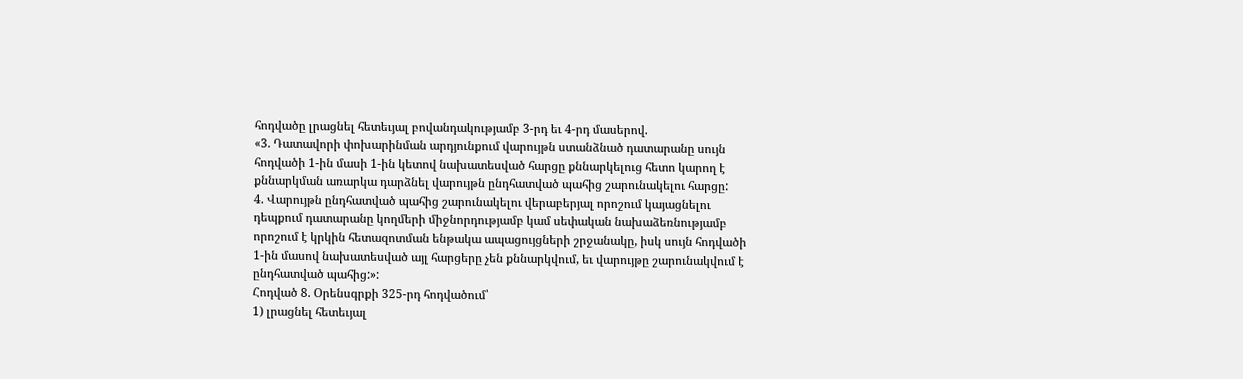հոդվածը լրացնել հետեւյալ բովանդակությամբ 3-րդ եւ 4-րդ մասերով.
«3. Դատավորի փոխարինման արդյունքում վարույթն ստանձնած դատարանը սույն հոդվածի 1-ին մասի 1-ին կետով նախատեսված հարցը քննարկելուց հետո կարող է քննարկման առարկա դարձնել վարույթն ընդհատված պահից շարունակելու հարցը:
4. Վարույթն ընդհատված պահից շարունակելու վերաբերյալ որոշում կայացնելու դեպքում դատարանը կողմերի միջնորդությամբ կամ սեփական նախաձեռնությամբ որոշում է կրկին հետազոտման ենթակա ապացույցների շրջանակը, իսկ սույն հոդվածի 1-ին մասով նախատեսված այլ հարցերը չեն քննարկվում, եւ վարույթը շարունակվում է ընդհատված պահից:»:
Հոդված 8. Օրենսգրքի 325-րդ հոդվածում՝
1) լրացնել հետեւյալ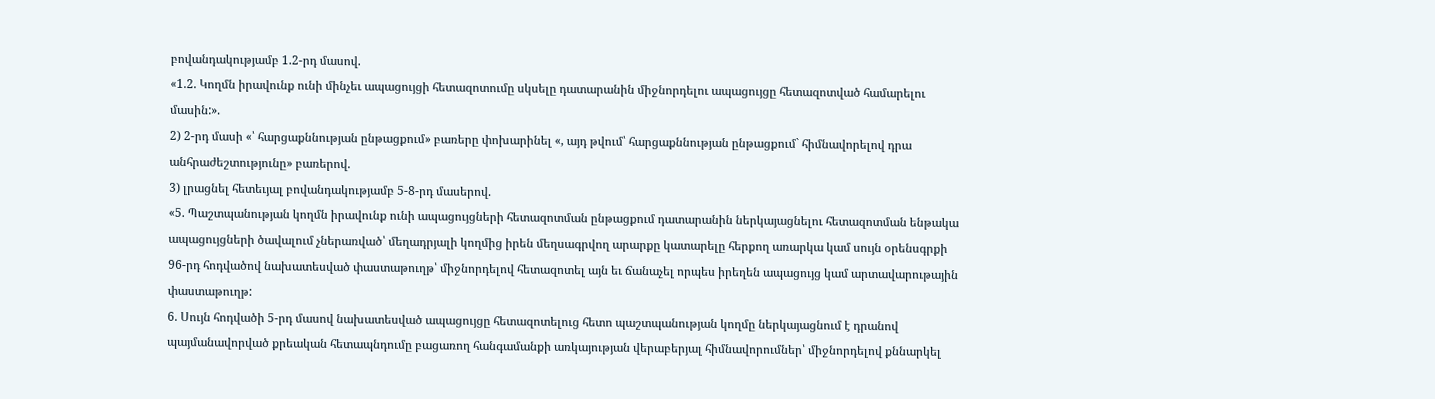բովանդակությամբ 1.2-րդ մասով.
«1.2. Կողմն իրավունք ունի մինչեւ ապացույցի հետազոտումը սկսելը դատարանին միջնորդելու ապացույցը հետազոտված համարելու մասին:».
2) 2-րդ մասի «՝ հարցաքննության ընթացքում» բառերը փոխարինել «, այդ թվում՝ հարցաքննության ընթացքում` հիմնավորելով դրա անհրաժեշտությունը» բառերով.
3) լրացնել հետեւյալ բովանդակությամբ 5-8-րդ մասերով.
«5. Պաշտպանության կողմն իրավունք ունի ապացույցների հետազոտման ընթացքում դատարանին ներկայացնելու հետազոտման ենթակա ապացույցների ծավալում չներառված՝ մեղադրյալի կողմից իրեն մեղսագրվող արարքը կատարելը հերքող առարկա կամ սույն օրենսգրքի 96-րդ հոդվածով նախատեսված փաստաթուղթ՝ միջնորդելով հետազոտել այն եւ ճանաչել որպես իրեղեն ապացույց կամ արտավարութային փաստաթուղթ:
6. Սույն հոդվածի 5-րդ մասով նախատեսված ապացույցը հետազոտելուց հետո պաշտպանության կողմը ներկայացնում է դրանով պայմանավորված քրեական հետապնդումը բացառող հանգամանքի առկայության վերաբերյալ հիմնավորումներ՝ միջնորդելով քննարկել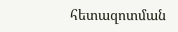հետազոտման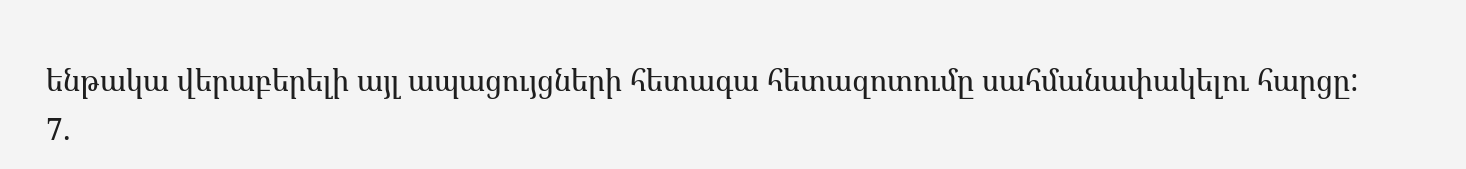ենթակա վերաբերելի այլ ապացույցների հետագա հետազոտումը սահմանափակելու հարցը:
7.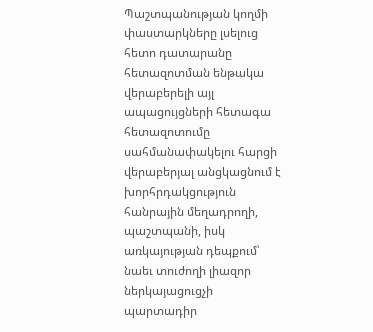Պաշտպանության կողմի փաստարկները լսելուց հետո դատարանը հետազոտման ենթակա վերաբերելի այլ ապացույցների հետագա հետազոտումը սահմանափակելու հարցի վերաբերյալ անցկացնում է խորհրդակցություն հանրային մեղադրողի, պաշտպանի, իսկ առկայության դեպքում՝ նաեւ տուժողի լիազոր ներկայացուցչի պարտադիր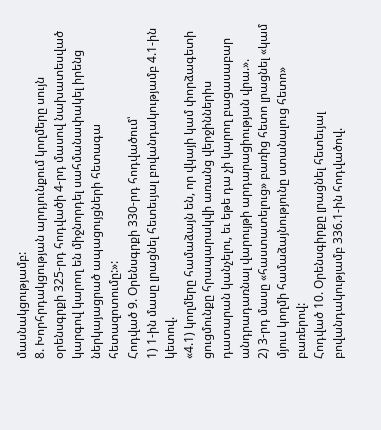մասնակցությամբ:
8. Խորհրդակցության արդյունքում կողմերը սույն օրենսգրքի 325-րդ հոդվածի 4-րդ մասով նախատեսված կարգով կարող են միջնորդել սահմանափակել իրենց ներկայացրած ապացույցների հետագա հետազոտումը:»:
Հոդված 9. Օրենսգրքի 330-րդ հոդվածում՝
1) 1-ին մասը լրացնել հետեւյալ բովանդակությամբ 4.1-ին կետով.
«4.1) կողմերը համաձայն են, որ վկայի կամ փորձագետի ցուցմունքը հրապարակվի առանց վերջիններիս դատարան կանչելու, եւ եթե դա չի կարող բացասաբար անդրադառնալ վարույթի արդարացիության վրա.».
2) 3-րդ մասը «հաստատելուց» բառից հետո լրացնել «կամ մյուս կողմի համաձայնությունը ստանալուց հետո» բառերով:
Հոդված 10. Օրենսգիրքը լրացնել հետեւյալ բովանդակությամբ 336.1-ին հոդվածով.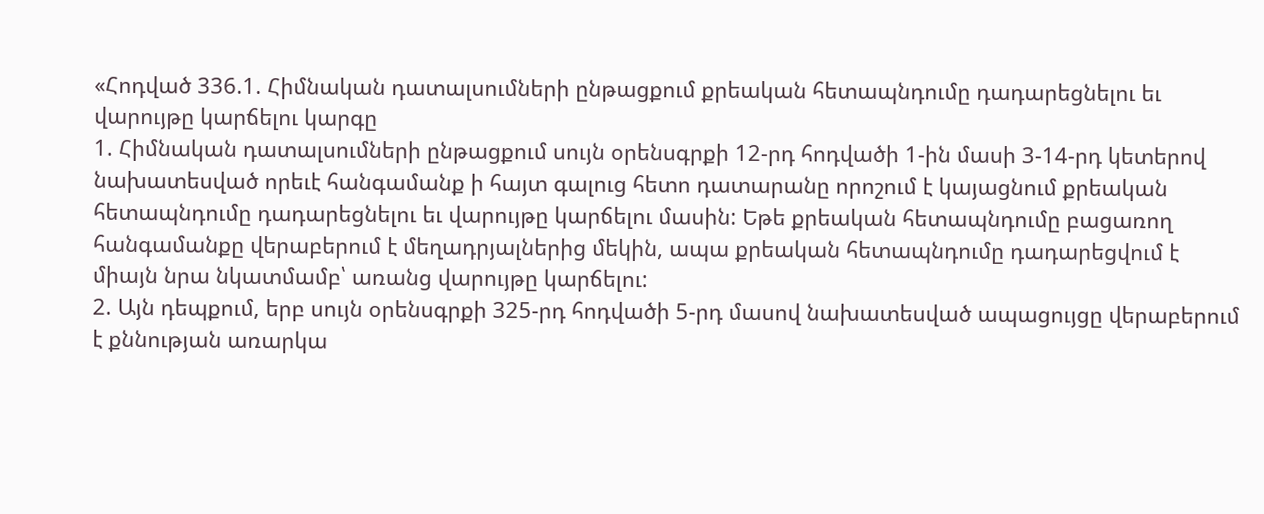«Հոդված 336.1. Հիմնական դատալսումների ընթացքում քրեական հետապնդումը դադարեցնելու եւ վարույթը կարճելու կարգը
1. Հիմնական դատալսումների ընթացքում սույն օրենսգրքի 12-րդ հոդվածի 1-ին մասի 3-14-րդ կետերով նախատեսված որեւէ հանգամանք ի հայտ գալուց հետո դատարանը որոշում է կայացնում քրեական հետապնդումը դադարեցնելու եւ վարույթը կարճելու մասին: Եթե քրեական հետապնդումը բացառող հանգամանքը վերաբերում է մեղադրյալներից մեկին, ապա քրեական հետապնդումը դադարեցվում է միայն նրա նկատմամբ՝ առանց վարույթը կարճելու:
2. Այն դեպքում, երբ սույն օրենսգրքի 325-րդ հոդվածի 5-րդ մասով նախատեսված ապացույցը վերաբերում է քննության առարկա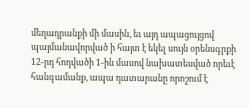մեղադրանքի մի մասին, եւ այդ ապացույցով պայմանավորված ի հայտ է եկել սույն օրենսգրքի 12-րդ հոդվածի 1-ին մասով նախատեսված որեւէ հանգամանք, ապա դատարանը որոշում է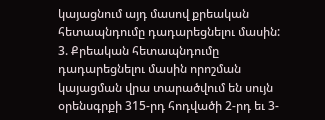կայացնում այդ մասով քրեական հետապնդումը դադարեցնելու մասին:
3. Քրեական հետապնդումը դադարեցնելու մասին որոշման կայացման վրա տարածվում են սույն օրենսգրքի 315-րդ հոդվածի 2-րդ եւ 3-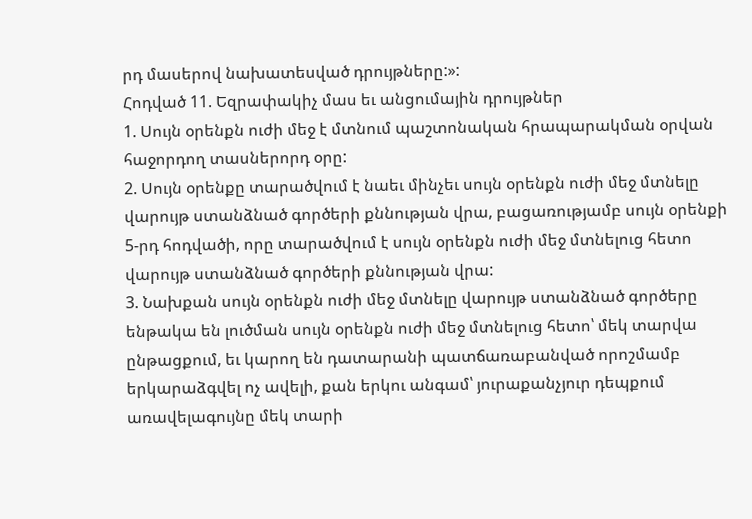րդ մասերով նախատեսված դրույթները:»:
Հոդված 11. Եզրափակիչ մաս եւ անցումային դրույթներ
1. Սույն օրենքն ուժի մեջ է մտնում պաշտոնական հրապարակման օրվան հաջորդող տասներորդ օրը:
2. Սույն օրենքը տարածվում է նաեւ մինչեւ սույն օրենքն ուժի մեջ մտնելը վարույթ ստանձնած գործերի քննության վրա, բացառությամբ սույն օրենքի 5-րդ հոդվածի, որը տարածվում է սույն օրենքն ուժի մեջ մտնելուց հետո վարույթ ստանձնած գործերի քննության վրա:
3. Նախքան սույն օրենքն ուժի մեջ մտնելը վարույթ ստանձնած գործերը ենթակա են լուծման սույն օրենքն ուժի մեջ մտնելուց հետո՝ մեկ տարվա ընթացքում, եւ կարող են դատարանի պատճառաբանված որոշմամբ երկարաձգվել ոչ ավելի, քան երկու անգամ՝ յուրաքանչյուր դեպքում առավելագույնը մեկ տարի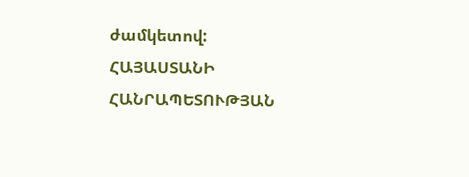ժամկետով:
ՀԱՅԱՍՏԱՆԻ ՀԱՆՐԱՊԵՏՈՒԹՅԱՆ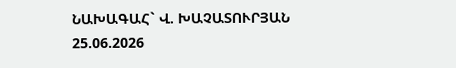ՆԱԽԱԳԱՀ` Վ. ԽԱՉԱՏՈՒՐՅԱՆ
25.06.2026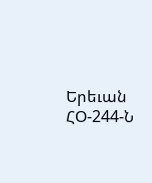Երեւան
ՀՕ-244-Ն